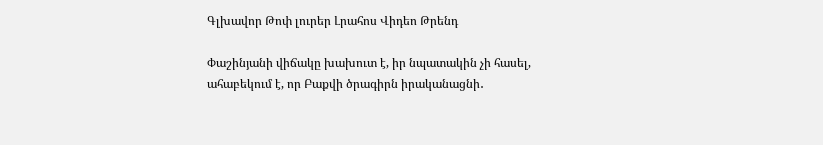Գլխավոր Թոփ լուրեր Լրահոս Վիդեո Թրենդ

Փաշինյանի վիճակը խախուտ է, իր նպատակին չի հասել, ահաբեկում է, որ Բաքվի ծրագիրն իրականացնի․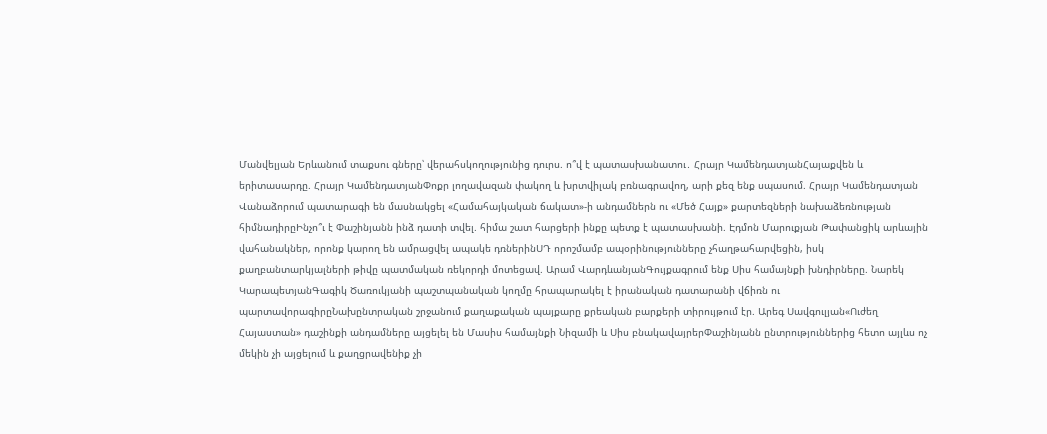Մանվելյան Երևանում տաքսու գները՝ վերահսկողությունից դուրս. ո՞վ է պատասխանատու․ Հրայր ԿամենդատյանՀայաքվեն և երիտասարդը. Հրայր ԿամենդատյանՓոքր լողավազան փակող և խրտվիլակ բռնագրավող, արի քեզ ենք սպասում. Հրայր Կամենդատյան Վանաձորում պատարագի են մասնակցել «Համահայկական ճակատ»-ի անդամներն ու «Մեծ Հայք» քարտեզների նախաձեռնության հիմնադիրըԻնչո՞ւ է Փաշինյանն ինձ դատի տվել. հիմա շատ հարցերի ինքը պետք է պատասխանի. Էդմոն Մարուքյան Թափանցիկ արևային վահանակներ, որոնք կարող են ամրացվել ապակե դռներինՍԴ որոշմամբ ապօրինությունները չհաղթահարվեցին, իսկ քաղբանտարկյալների թիվը պատմական ռեկորդի մոտեցավ. Արամ ՎարդևանյանԳույքագրում ենք Սիս համայնքի խնդիրները. Նարեկ ԿարապետյանԳագիկ Ծառուկյանի պաշտպանական կողմը հրապարակել է իրանական դատարանի վճիռն ու պարտավորագիրըՆախընտրական շրջանում քաղաքական պայքարը քրեական բարքերի տիրույթում էր. Արեգ Սավգուլյան«Ուժեղ Հայաստան» դաշինքի անդամները այցելել են Մասիս համայնքի Նիզամի և Սիս բնակավայրերՓաշինյանն ընտրություններից հետո այլևս ոչ մեկին չի այցելում և քաղցրավենիք չի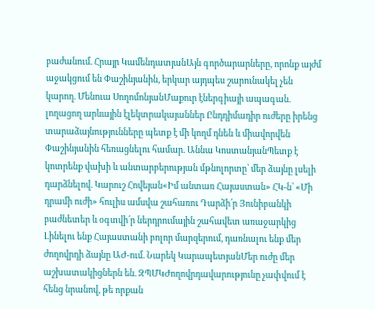բաժանում. Հրայր ԿամենդատյանԱյն գործարարները, որոնք այժմ աջակցում են Փաշինյանին, երկար այդպես շարունակել չեն կարող. Մենուա ՍողոմոնյանՄաքուր էներգիայի ապագան. լողացող արևային էլեկտրակայաններ Ընդդիմադիր ուժերը իրենց տարաձայնությունները պետք է մի կողմ դնեն և միավորվեն Փաշինյանին հեռացնելու համար. Աննա ԿոստանյանՊետք է կոտրենք վախի և անտարբերության մթնոլորտը՝ մեր ձայնը լսելի դարձնելով. Կարուշ Հովեյան«Իմ անտառ Հայաստան» ՀԿ-ն՝ «Մի դրամի ուժի» հուլիս ամսվա շահառու Դարձի՛ր Յունիբանկի բաժնետեր և օգտվի՛ր ներդրումային շահավետ առաջարկից Լինելու ենք Հայաստանի բոլոր մարզերում, դառնալու ենք մեր ժողովրդի ձայնը ԱԺ-ում. Նարեկ ԿարապետյանՄեր ուժը մեր աշխատակիցներն են. ԶՊՄԿԺողովրդավարությունը չափվում է հենց նրանով, թե որքան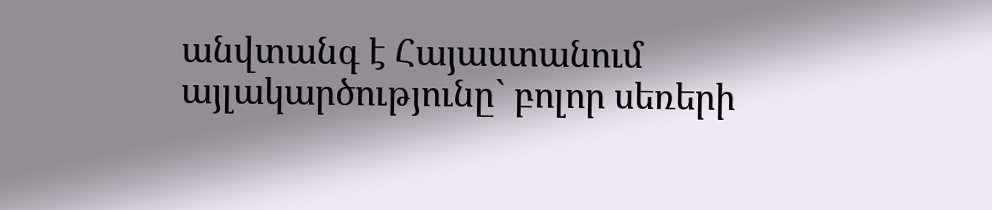անվտանգ է Հայաստանում այլակարծությունը` բոլոր սեռերի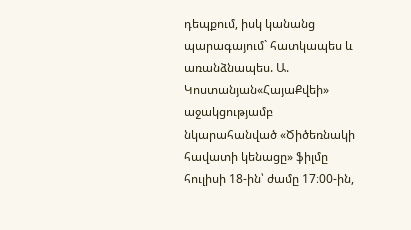դեպքում, իսկ կանանց պարագայում` հատկապես և առանձնապես. Ա. Կոստանյան«ՀայաՔվեի» աջակցությամբ նկարահանված «Ծիծեռնակի հավատի կենացը» ֆիլմը հուլիսի 18-ին՝ ժամը 17։00-ին,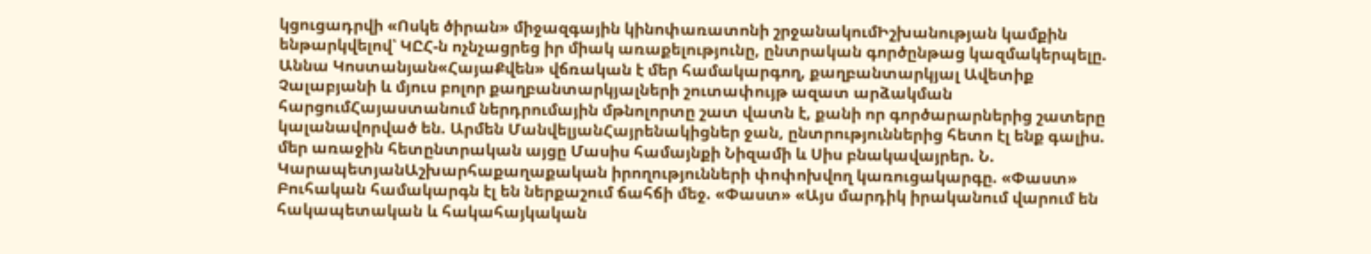կցուցադրվի «Ոսկե ծիրան» միջազգային կինոփառատոնի շրջանակումԻշխանության կամքին ենթարկվելով՝ ԿԸՀ-ն ոչնչացրեց իր միակ առաքելությունը, ընտրական գործընթաց կազմակերպելը. Աննա Կոստանյան«ՀայաՔվեն» վճռական է մեր համակարգող, քաղբանտարկյալ Ավետիք Չալաբյանի և մյուս բոլոր քաղբանտարկյալների շուտափույթ ազատ արձակման հարցումՀայաստանում ներդրումային մթնոլորտը շատ վատն է, քանի որ գործարարներից շատերը կալանավորված են. Արմեն ՄանվելյանՀայրենակիցներ ջան, ընտրություններից հետո էլ ենք գալիս. մեր առաջին հետընտրական այցը Մասիս համայնքի Նիզամի և Սիս բնակավայրեր. Ն. ԿարապետյանԱշխարհաքաղաքական իրողությունների փոփոխվող կառուցակարգը. «Փաստ» Բուհական համակարգն էլ են ներքաշում ճահճի մեջ. «Փաստ» «Այս մարդիկ իրականում վարում են հակապետական և հակահայկական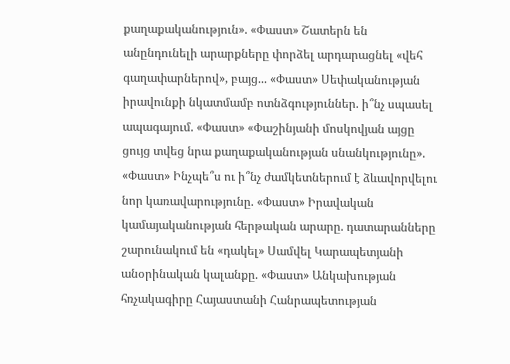քաղաքականություն». «Փաստ» Շատերն են անընդունելի արարքները փորձել արդարացնել «վեհ գաղափարներով», բայց... «Փաստ» Սեփականության իրավունքի նկատմամբ ոտնձգություններ. ի՞նչ սպասել ապագայում. «Փաստ» «Փաշինյանի մոսկովյան այցը ցույց տվեց նրա քաղաքականության սնանկությունը». «Փաստ» Ինչպե՞ս ու ի՞նչ ժամկետներում է ձևավորվելու նոր կառավարությունը. «Փաստ» Իրավական կամայականության հերթական արարը. դատարանները շարունակում են «դակել» Սամվել Կարապետյանի անօրինական կալանքը. «Փաստ» Անկախության հռչակագիրը Հայաստանի Հանրապետության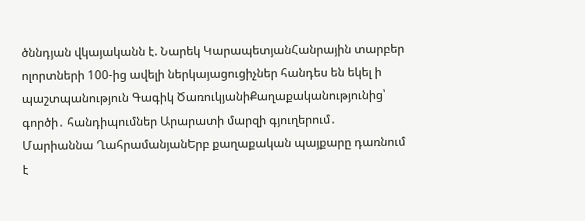ծննդյան վկայականն է. Նարեկ ԿարապետյանՀանրային տարբեր ոլորտների 100-ից ավելի ներկայացուցիչներ հանդես են եկել ի պաշտպանություն Գագիկ ԾառուկյանիՔաղաքականությունից՝ գործի․ հանդիպումներ Արարատի մարզի գյուղերում․ Մարիաննա ՂահրամանյանԵրբ քաղաքական պայքարը դառնում է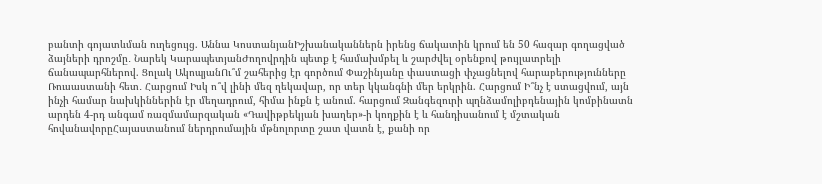բանտի գոյատևման ուղեցույց. Աննա ԿոստանյանԻշխանականներն իրենց ճակատին կրում են 50 հազար գողացված ձայների դրոշմը․ Նարեկ ԿարապետյանԺողովրդին պետք է համախմբել և շարժվել օրենքով թույլատրելի ճանապարհներով. Ցոլակ ԱկոպյանՈւ՞մ շահերից էր գործում Փաշինյանը փաստացի փչացնելով հարաբերությունները Ռուսաստանի հետ․ Հարցում Իսկ ո՞վ լինի մեզ ղեկավար, որ տեր կկանգնի մեր երկրին. Հարցում Ի՞նչ է ստացվում, այն ինչի համար նախկիններին էր մեղադրում, հիմա ինքն է անում. հարցում Զանգեզուրի պղնձամոլիբդենային կոմբինատն արդեն 4-րդ անգամ ռազմամարզական «Դավիթբեկյան խաղեր»-ի կողքին է և հանդիսանում է մշտական հովանավորըՀայաստանում ներդրումային մթնոլորտը շատ վատն է, քանի որ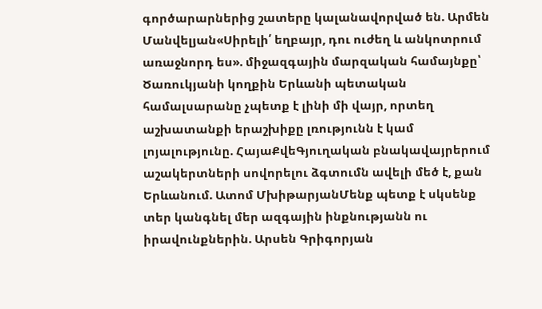գործարարներից շատերը կալանավորված են. Արմեն Մանվելյան«Սիրելի՛ եղբայր, դու ուժեղ և անկոտրում առաջնորդ ես». միջազգային մարզական համայնքը՝ Ծառուկյանի կողքին Երևանի պետական համալսարանը չպետք է լինի մի վայր, որտեղ աշխատանքի երաշխիքը լռությունն է կամ լոյալությունը. ՀայաՔվեԳյուղական բնակավայրերում աշակերտների սովորելու ձգտումն ավելի մեծ է, քան Երևանում. Ատոմ ՄխիթարյանՄենք պետք է սկսենք տեր կանգնել մեր ազգային ինքնությանն ու իրավունքներին. Արսեն Գրիգորյան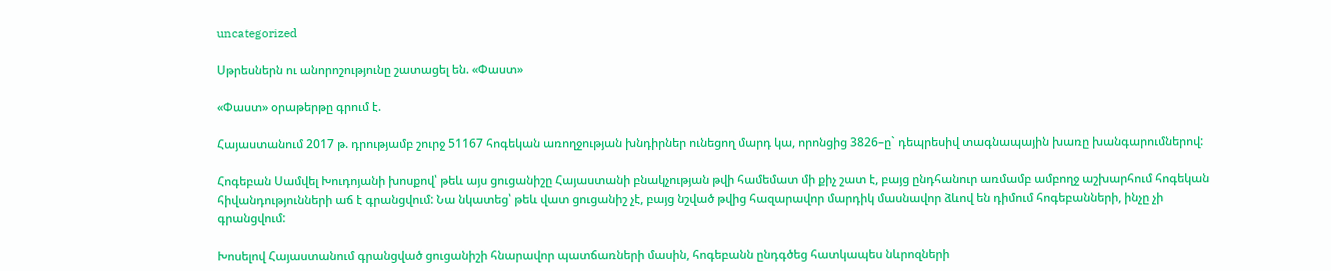uncategorized

Սթրեսներն ու անորոշությունը շատացել են. «Փաստ»

«Փաստ» օրաթերթը գրում է.

Հայաստանում 2017 թ. դրությամբ շուրջ 51167 հոգեկան առողջության խնդիրներ ունեցող մարդ կա, որոնցից 3826–ը` դեպրեսիվ տագնապային խառը խանգարումներով:

Հոգեբան Սամվել Խուդոյանի խոսքով՝ թեև այս ցուցանիշը Հայաստանի բնակչության թվի համեմատ մի քիչ շատ է, բայց ընդհանուր առմամբ ամբողջ աշխարհում հոգեկան հիվանդությունների աճ է գրանցվում: Նա նկատեց՝ թեև վատ ցուցանիշ չէ, բայց նշված թվից հազարավոր մարդիկ մասնավոր ձևով են դիմում հոգեբանների, ինչը չի գրանցվում:

Խոսելով Հայաստանում գրանցված ցուցանիշի հնարավոր պատճառների մասին, հոգեբանն ընդգծեց հատկապես նևրոզների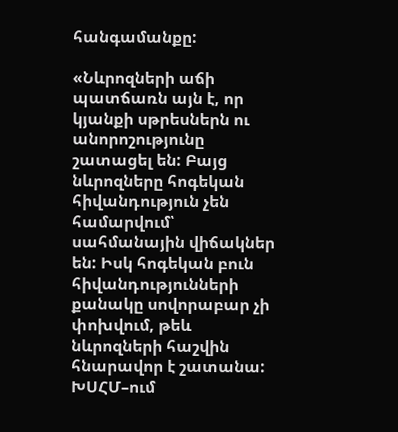հանգամանքը:

«Նևրոզների աճի պատճառն այն է, որ կյանքի սթրեսներն ու անորոշությունը շատացել են: Բայց նևրոզները հոգեկան հիվանդություն չեն համարվում՝ սահմանային վիճակներ են: Իսկ հոգեկան բուն հիվանդությունների քանակը սովորաբար չի փոխվում, թեև նևրոզների հաշվին հնարավոր է շատանա: ԽՍՀՄ–ում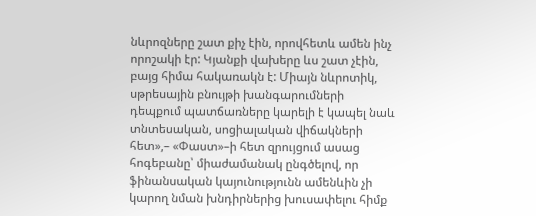նևրոզները շատ քիչ էին, որովհետև ամեն ինչ որոշակի էր: Կյանքի վախերը ևս շատ չէին, բայց հիմա հակառակն է: Միայն նևրոտիկ, սթրեսային բնույթի խանգարումների դեպքում պատճառները կարելի է կապել նաև տնտեսական, սոցիալական վիճակների հետ»,– «Փաստ»–ի հետ զրույցում ասաց հոգեբանը՝ միաժամանակ ընգծելով, որ ֆինանսական կայունությունն ամենևին չի կարող նման խնդիրներից խուսափելու հիմք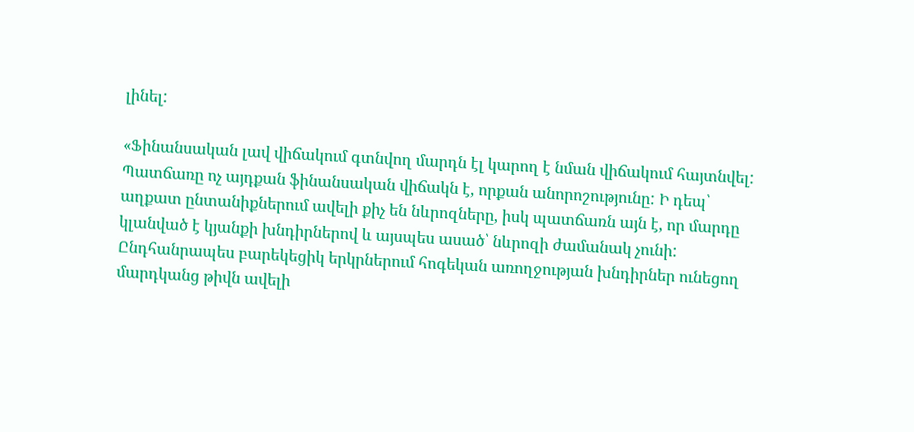լինել:

«Ֆինանսական լավ վիճակում գտնվող մարդն էլ կարող է նման վիճակում հայտնվել: Պատճառը ոչ այդքան ֆինանսական վիճակն է, որքան անորոշությունը: Ի դեպ՝ աղքատ ընտանիքներում ավելի քիչ են նևրոզները, իսկ պատճառն այն է, որ մարդը կլանված է կյանքի խնդիրներով և այսպես ասած՝ նևրոզի ժամանակ չունի: Ընդհանրապես բարեկեցիկ երկրներում հոգեկան առողջության խնդիրներ ունեցող մարդկանց թիվն ավելի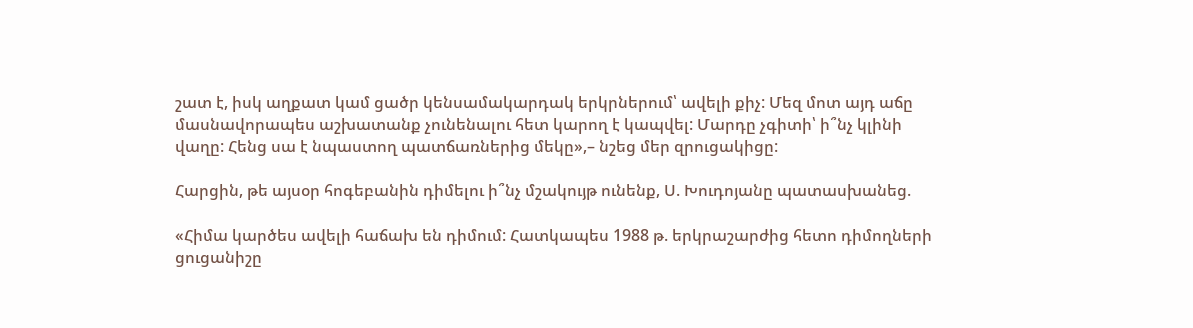շատ է, իսկ աղքատ կամ ցածր կենսամակարդակ երկրներում՝ ավելի քիչ: Մեզ մոտ այդ աճը մասնավորապես աշխատանք չունենալու հետ կարող է կապվել: Մարդը չգիտի՝ ի՞նչ կլինի վաղը: Հենց սա է նպաստող պատճառներից մեկը»,– նշեց մեր զրուցակիցը:

Հարցին, թե այսօր հոգեբանին դիմելու ի՞նչ մշակույթ ունենք, Ս. Խուդոյանը պատասխանեց.

«Հիմա կարծես ավելի հաճախ են դիմում: Հատկապես 1988 թ. երկրաշարժից հետո դիմողների ցուցանիշը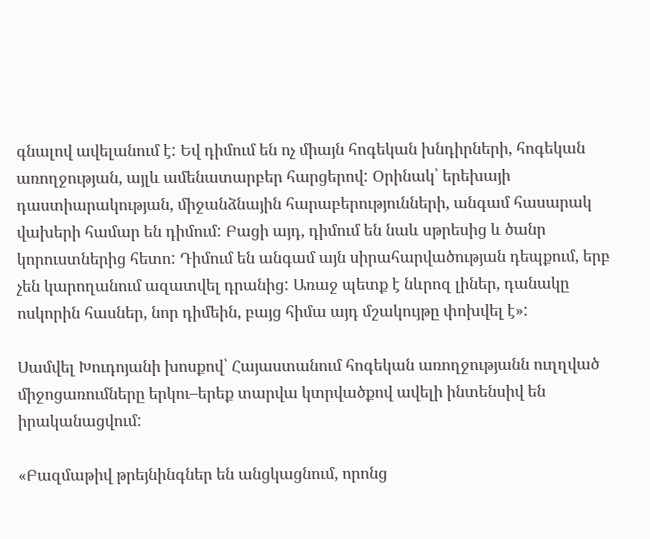գնալով ավելանում է: Եվ դիմում են ոչ միայն հոգեկան խնդիրների, հոգեկան առողջության, այլև ամենատարբեր հարցերով: Օրինակ՝ երեխայի դաստիարակության, միջանձնային հարաբերությունների, անգամ հասարակ վախերի համար են դիմում: Բացի այդ, դիմում են նաև սթրեսից և ծանր կորուստներից հետո: Դիմում են անգամ այն սիրահարվածության դեպքում, երբ չեն կարողանում ազատվել դրանից: Առաջ պետք է նևրոզ լիներ, դանակը ոսկորին հասներ, նոր դիմեին, բայց հիմա այդ մշակույթը փոխվել է»:

Սամվել Խուդոյանի խոսքով՝ Հայաստանում հոգեկան առողջությանն ուղղված միջոցառումները երկու–երեք տարվա կտրվածքով ավելի ինտենսիվ են իրականացվում:

«Բազմաթիվ թրեյնինգներ են անցկացնում, որոնց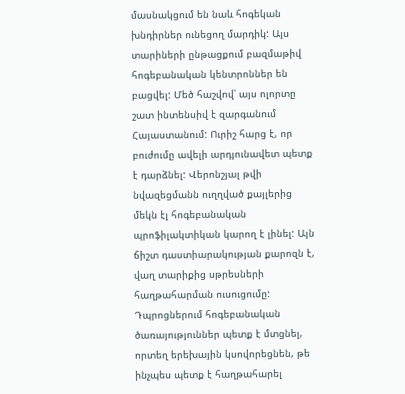մասնակցում են նաև հոգեկան խնդիրներ ունեցող մարդիկ: Այս տարիների ընթացքում բազմաթիվ հոգեբանական կենտրոններ են բացվել: Մեծ հաշվով՝ այս ոլորտը շատ ինտենսիվ է զարգանում Հայաստանում: Ուրիշ հարց է, որ բուժումը ավելի արդյունավետ պետք է դարձնել: Վերոնշյալ թվի նվազեցմանն ուղղված քայլերից մեկն էլ հոգեբանական պրոֆիլակտիկան կարող է լինել: Այն ճիշտ դաստիարակության քարոզն է, վաղ տարիքից սթրեսների հաղթահարման ուսուցումը: Դպրոցներում հոգեբանական ծառայություններ պետք է մտցնել, որտեղ երեխային կսովորեցնեն, թե ինչպես պետք է հաղթահարել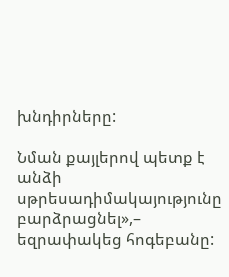խնդիրները:

Նման քայլերով պետք է անձի սթրեսադիմակայությունը բարձրացնել»,– եզրափակեց հոգեբանը: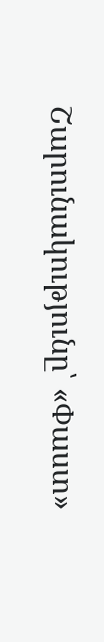Շարունակությունը՝ «Փաստ»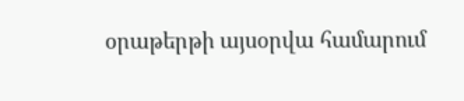օրաթերթի այսօրվա համարում